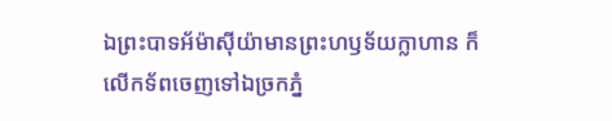ឯព្រះបាទអ័ម៉ាស៊ីយ៉ាមានព្រះហឫទ័យក្លាហាន ក៏លើកទ័ពចេញទៅឯច្រកភ្នំ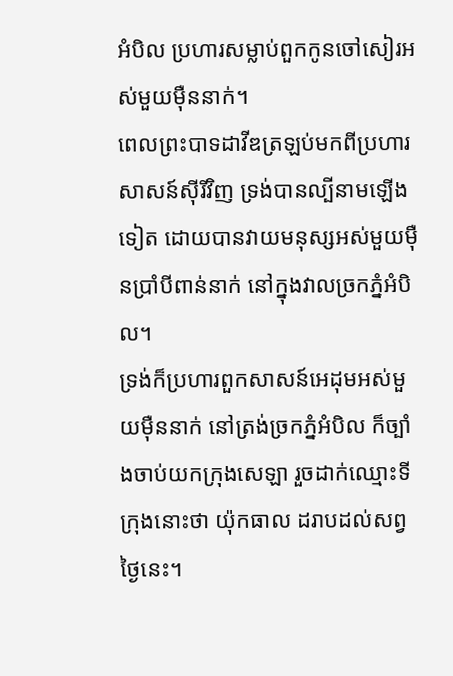អំបិល ប្រហារសម្លាប់ពួកកូនចៅសៀរអស់មួយម៉ឺននាក់។
ពេលព្រះបាទដាវីឌត្រឡប់មកពីប្រហារសាសន៍ស៊ីរីវិញ ទ្រង់បានល្បីនាមឡើងទៀត ដោយបានវាយមនុស្សអស់មួយម៉ឺនប្រាំបីពាន់នាក់ នៅក្នុងវាលច្រកភ្នំអំបិល។
ទ្រង់ក៏ប្រហារពួកសាសន៍អេដុមអស់មួយម៉ឺននាក់ នៅត្រង់ច្រកភ្នំអំបិល ក៏ច្បាំងចាប់យកក្រុងសេឡា រួចដាក់ឈ្មោះទីក្រុងនោះថា យ៉ុកធាល ដរាបដល់សព្វថ្ងៃនេះ។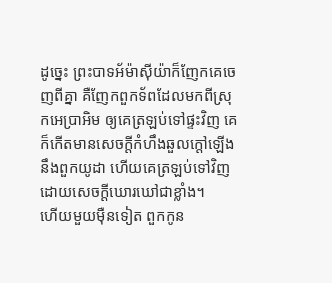ដូច្នេះ ព្រះបាទអ័ម៉ាស៊ីយ៉ាក៏ញែកគេចេញពីគ្នា គឺញែកពួកទ័ពដែលមកពីស្រុកអេប្រាអិម ឲ្យគេត្រឡប់ទៅផ្ទះវិញ គេក៏កើតមានសេចក្ដីកំហឹងឆួលក្តៅឡើងនឹងពួកយូដា ហើយគេត្រឡប់ទៅវិញ ដោយសេចក្ដីឃោរឃៅជាខ្លាំង។
ហើយមួយម៉ឺនទៀត ពួកកូន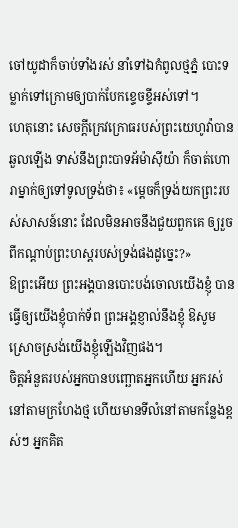ចៅយូដាក៏ចាប់ទាំងរស់ នាំទៅឯកំពូលថ្មភ្នំ បោះទម្លាក់ទៅក្រោមឲ្យបាក់បែកខ្ទេចខ្ទីអស់ទៅ។
ហេតុនោះ សេចក្ដីក្រេវក្រោធរបស់ព្រះយេហូវ៉ាបានឆួលឡើង ទាស់នឹងព្រះបាទអ័ម៉ាស៊ីយ៉ា ក៏ចាត់ហោរាម្នាក់ឲ្យទៅទូលទ្រង់ថា៖ «ម្តេចក៏ទ្រង់យកព្រះរបស់សាសន៍នោះ ដែលមិនអាចនឹងជួយពួកគេ ឲ្យរួចពីកណ្ដាប់ព្រះហស្តរបស់ទ្រង់ផងដូច្នេះ?»
ឱព្រះអើយ ព្រះអង្គបានបោះបង់ចោលយើងខ្ញុំ បានធ្វើឲ្យយើងខ្ញុំបាក់ទ័ព ព្រះអង្គខ្ញាល់នឹងខ្ញុំ ឱសូមស្រោចស្រង់យើងខ្ញុំឡើងវិញផង។
ចិត្តអំនួតរបស់អ្នកបានបញ្ឆោតអ្នកហើយ អ្នករស់នៅតាមក្រហែងថ្ម ហើយមានទីលំនៅតាមកន្លែងខ្ពស់ៗ អ្នកគិត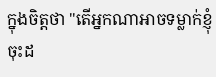ក្នុងចិត្តថា "តើអ្នកណាអាចទម្លាក់ខ្ញុំចុះដ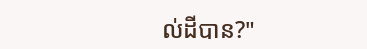ល់ដីបាន?"